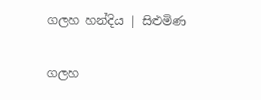ගලහ හන්දිය | සිළුමිණ

ගලහ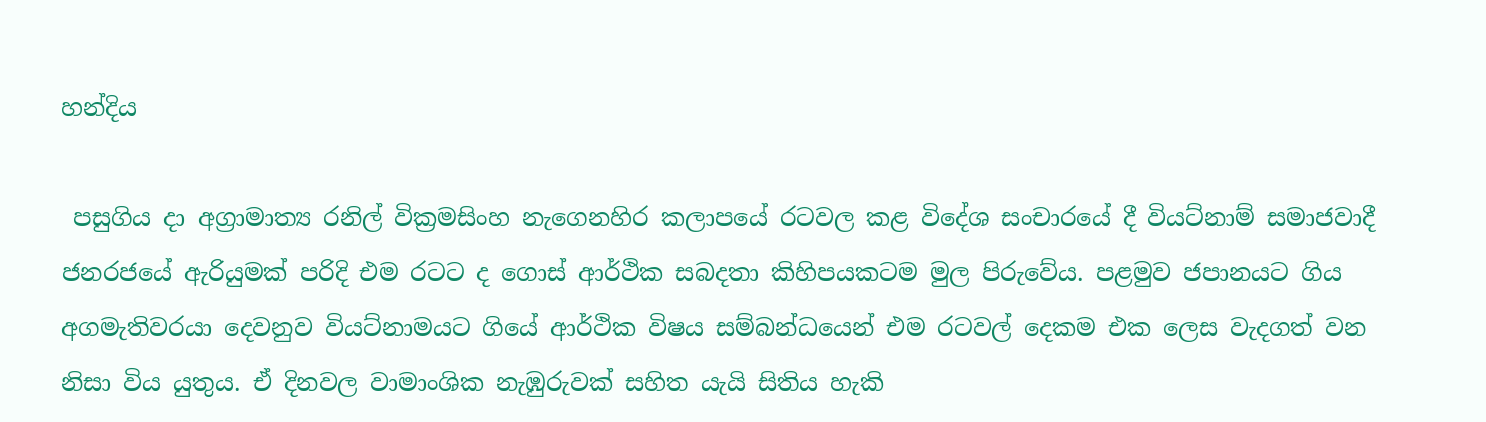හන්දිය

 පසුගිය දා අග්‍රාමාත්‍ය රනිල් වික්‍රමසිංහ නැගෙනහිර කලාපයේ රටවල කළ විදේශ සංචාරයේ දී වියට්නාම් සමාජවාදී ජනරජයේ ඇරියුමක් පරිදි එම රටට ද ගොස් ආර්ථික සබදතා කිහිපයකටම මුල පිරුවේය. පළමුව ජපානයට ගිය අගමැතිවරයා දෙවනුව වියට්නාමයට ගියේ ආර්ථික විෂය සම්බන්ධයෙන් එම රටවල් දෙකම එක ලෙස වැදගත් වන නිසා විය යුතුය. ඒ දිනවල වාමාංශික නැඹුරුවක් සහිත යැයි සිතිය හැකි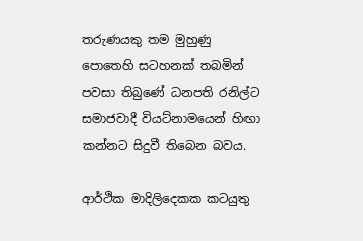තරුණයකු තම මුහුණු පොතෙහි සටහනක් තබමින් පවසා තිබුණේ ධනපති රනිල්ට සමාජවාදී වියට්නාමයෙන් හිඟා කන්නට සිදුවී තිබෙන බවය.

ආර්ථික මාදිලිදෙකක කටයුතු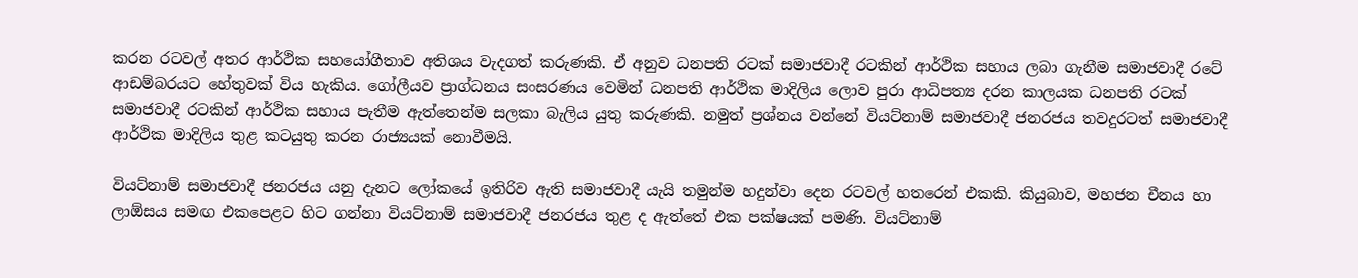කරන රටවල් අතර ආර්ථික සහයෝගීතාව අතිශය වැදගත් කරුණකි. ඒ අනුව ධනපති රටක් සමාජවාදී රටකින් ආර්ථික සහාය ලබා ගැනීම සමාජවාදී රටේ ආඩම්බරයට හේතුවක් විය හැකිය. ගෝලීයව ප්‍රාග්ධනය සංසරණය වෙමින් ධනපති ආර්ථික මාදිලිය ලොව පුරා ආධිපත්‍ය දරන කාලයක ධනපති රටක් සමාජවාදී රටකින් ආර්ථික සහාය පැතීම ඇත්තෙන්ම සලකා බැලිය යුතු කරුණකි. නමුත් ප්‍රශ්නය වන්නේ වියට්නාම් සමාජවාදී ජනරජය තවදුරටත් සමාජවාදී ආර්ථික මාදිලිය තුළ කටයුතු කරන රාජ්‍යයක් නොවීමයි.

වියට්නාම් සමාජවාදී ජනරජය යනු දැනට ලෝකයේ ඉතිරිව ඇති සමාජවාදී යැයි තමුන්ම හදුන්වා දෙන රටවල් හතරෙන් එකකි. කියුබාව, මහජන චීනය හා ලාඕසය සමඟ එකපෙළට හිට ගන්නා වියට්නාම් සමාජවාදී ජනරජය තුළ ද ඇත්තේ එක පක්ෂයක් පමණි. වියට්නාම්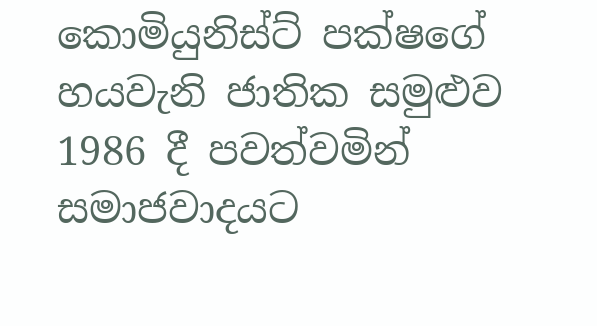කොමියුනිස්ට් පක්ෂගේ හයවැනි ජාතික සමුළුව 1986 දී පවත්වමින් සමාජවාදයට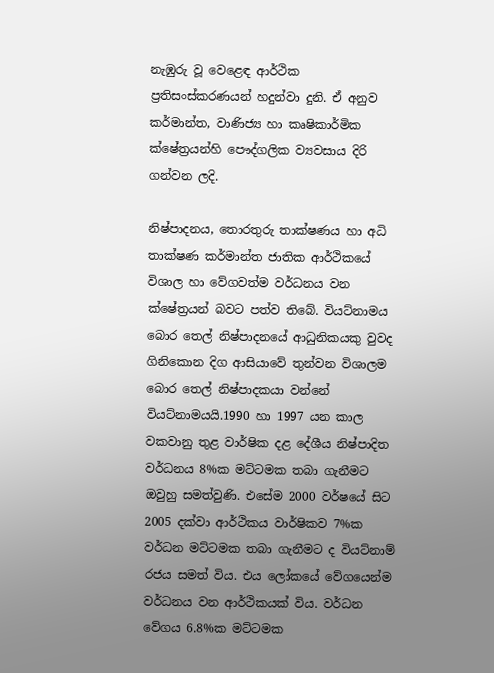නැඹුරු වූ වෙළෙඳ ආර්ථික ප්‍රතිසංස්කරණයන් හදුන්වා දුනි. ඒ අනුව කර්මාන්ත, වාණිජ්‍ය හා කෘෂිකාර්මික ක්ෂේත්‍රයන්හි පෞද්ගලික ව්‍යවසාය දිරි ගන්වන ලදි.

නිෂ්පාදනය, තොරතුරු තාක්ෂණය හා අධි තාක්ෂණ කර්මාන්ත ජාතික ආර්ථිකයේ විශාල හා වේගවත්ම වර්ධනය වන ක්ෂේත්‍රයන් බවට පත්ව තිබේ. වියට්නාමය බොර තෙල් නිෂ්පාදනයේ ආධුනිකයකු වුවද ගිනිකොන දිග ආසියාවේ තුන්වන විශාලම බොර තෙල් නිෂ්පාදකයා වන්නේ වියට්නාමයයි.1990 හා 1997 යන කාල වකවානු තුළ වාර්ෂික දළ දේශීය නිෂ්පාදිත වර්ධනය 8%ක මට්ටමක තබා ගැනීමට ඔවුහු සමත්වුණි. එසේම 2000 වර්ෂයේ සිට 2005 දක්වා ආර්ථිකය වාර්ෂිකව 7%ක වර්ධන මට්ටමක තබා ගැනීමට ද වියට්නාම් රජය සමත් විය. එය ලෝකයේ වේගයෙන්ම වර්ධනය වන ආර්ථිකයක් විය. වර්ධන වේගය 6.8%ක මට්ටමක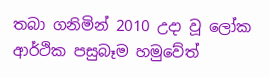තබා ගනිමින් 2010 උදා වූ ලෝක ආර්ථික පසුබෑම හමුවේත්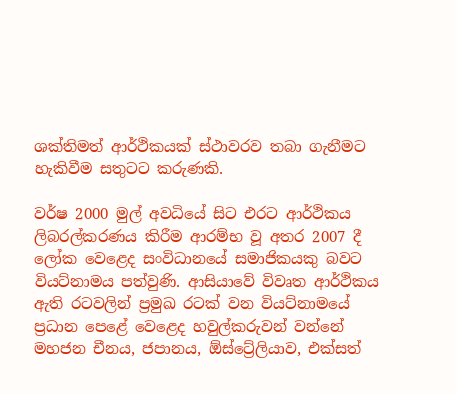ශක්තිමත් ආර්ථිකයක් ස්ථාවරව තබා ගැනීමට හැකිවීම සතුටට කරුණකි.

වර්ෂ 2000 මුල් අවධියේ සිට එරට ආර්ථිකය ලිබරල්කරණය කිරීම ආරම්භ වූ අතර 2007 දී ලෝක වෙළෙද සංවිධානයේ සමාජිකයකු බවට වියට්නාමය පත්වුණි. ආසියාවේ විවෘත ආර්ථිකය ඇති රටවලින් ප්‍රමුඛ රටක් වන වියට්නාමයේ ප්‍රධාන පෙළේ වෙළෙද හවුල්කරුවන් වන්නේ මහජන චීනය, ජපානය, ඕස්ට්‍රේලියාව, එක්සත්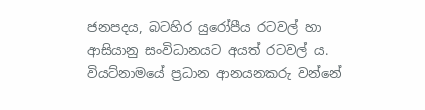ජනපදය, බටහිර යුරෝපීය රටවල් හා ආසියානු සංවිධානයට අයත් රටවල් ය. වියට්නාමයේ ප්‍රධාන ආනයනකරු වන්නේ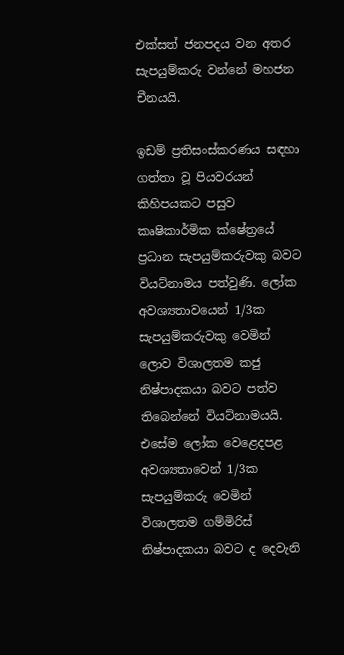එක්සත් ජනපදය වන අතර සැපයුම්කරු වන්නේ මහජන චීනයයි.

ඉඩම් ප්‍රතිසංස්කරණය සඳහා ගත්තා වූ පියවරයන් කිහිපයකට පසුව කෘෂිකාර්මික ක්ෂේත්‍රයේ ප්‍රධාන සැපයුම්කරුවකු බවට වියට්නාමය පත්වුණි. ලෝක අවශ්‍යතාවයෙන් 1/3ක සැපයුම්කරුවකු වෙමින් ලොව විශාලතම කජු නිෂ්පාදකයා බවට පත්ව තිබෙන්නේ වියට්නාමයයි. එසේම ලෝක වෙළෙදපළ අවශ්‍යතාවෙන් 1/3ක සැපයුම්කරු වෙමින් විශාලතම ගම්මිරිස් නිෂ්පාදකයා බවට ද දෙවැනි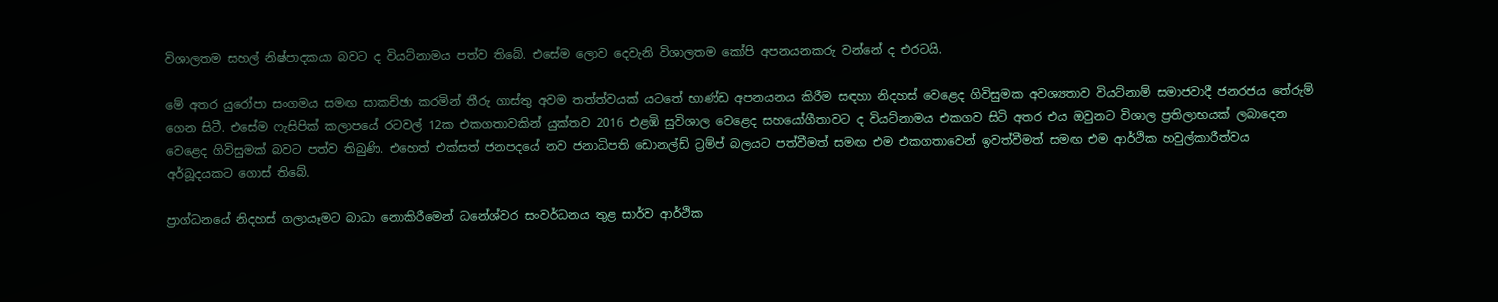විශාලතම සහල් නිෂ්පාදකයා බවට ද වියට්නාමය පත්ව තිබේ. එසේම ලොව දෙවැනි විශාලතම කෝපි අපනයනකරු වන්නේ ද එරටයි.

මේ අතර යුරෝපා සංගමය සමඟ සාකච්ඡා කරමින් තීරු ගාස්තු අවම තත්ත්වයක් යටතේ භාණ්ඩ අපනයනය කිරීම සඳහා නිදහස් වෙළෙද ගිවිසුමක අවශ්‍යතාව වියට්නාම් සමාජවාදී ජනරජය තේරුම් ගෙන සිටී. එසේම ෆැසිපික් කලාපයේ රටවල් 12ක එකගතාවකින් යුක්තව 2016 එළඹි සුවිශාල වෙළෙද සහයෝගීතාවට ද වියට්නාමය එකගව සිටි අතර එය ඔවුනට විශාල ප්‍රතිලාභයක් ලබාදෙන වෙළෙද ගිවිසුමක් බවට පත්ව තිබුණි. එහෙත් එක්සත් ජනපදයේ නව ජනාධිපති ඩොනල්ඩ් ට්‍රම්ප් බලයට පත්වීමත් සමඟ එම එකගතාවෙන් ඉවත්වීමත් සමඟ එම ආර්ථික හවුල්කාරීත්වය අර්බූදයකට ගොස් තිබේ.

ප්‍රාග්ධනයේ නිදහස් ගලායෑමට බාධා නොකිරීමෙන් ධනේශ්වර සංවර්ධනය තුළ සාර්ව ආර්ථික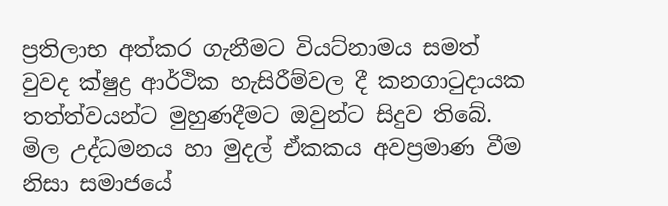ප්‍රතිලාභ අත්කර ගැනීමට වියට්නාමය සමත් වුවද ක්ෂුද්‍ර ආර්ථික හැසිරීම්වල දී කනගාටුදායක තත්ත්වයන්ට මුහුණදීමට ඔවුන්ට සිදුව තිබේ. මිල උද්ධමනය හා මුදල් ඒකකය අවප්‍රමාණ වීම නිසා සමාජයේ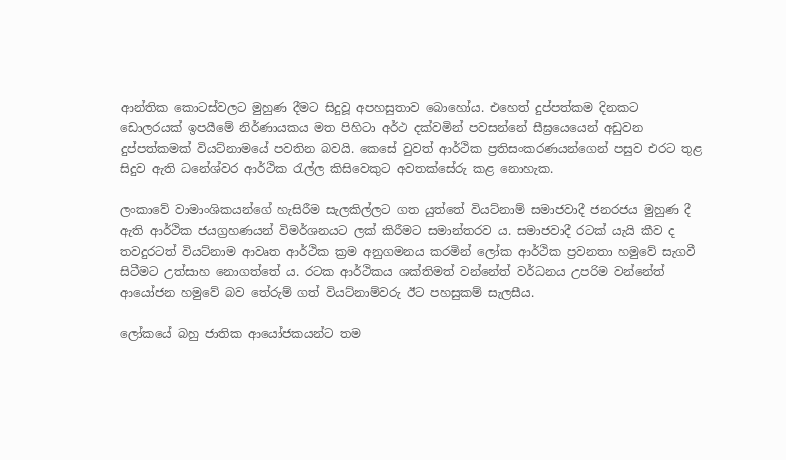ආන්තික කොටස්වලට මුහුණ දීමට සිදුවූ අපහසුතාව බොහෝය. එහෙත් දුප්පත්කම දිනකට ඩොලරයක් ඉපයීමේ නිර්ණායකය මත පිහිටා අර්ථ දක්වමින් පවසන්නේ සීඝ්‍රයෙයෙන් අඩුවන දුප්පත්කමක් වියට්නාමයේ පවතින බවයි. කෙසේ වුවත් ආර්ථික ප්‍රතිසංකරණයන්ගෙන් පසුව එරට තුළ සිදුව ඇති ධනේශ්වර ආර්ථික රැල්ල කිසිවෙකුට අවතක්සේරු කළ නොහැක.

ලංකාවේ වාමාංශිකයන්ගේ හැසිරීම සැලකිල්ලට ගත යුත්තේ වියට්නාම් සමාජවාදී ජනරජය මුහුණ දී ඇති ආර්ථික ජයග්‍රහණයන් විමර්ශනයට ලක් කිරීමට සමාන්තරව ය. සමාජවාදී රටක් යැයි කීව ද තවදුරටත් වියට්නාම ආවෘත ආර්ථික ක්‍රම අනුගමනය කරමින් ලෝක ආර්ථික ප්‍රවනතා හමුවේ සැගවී සිටීමට උත්සාහ නොගත්තේ ය. රටක ආර්ථිකය ශක්තිමත් වන්නේත් වර්ධනය උපරිම වන්නේත් ආයෝජන හමුවේ බව තේරුම් ගත් වියට්නාම්වරු ඊට පහසුකම් සැලසීය.

ලෝකයේ බහු ජාතික ආයෝජකයන්ට තම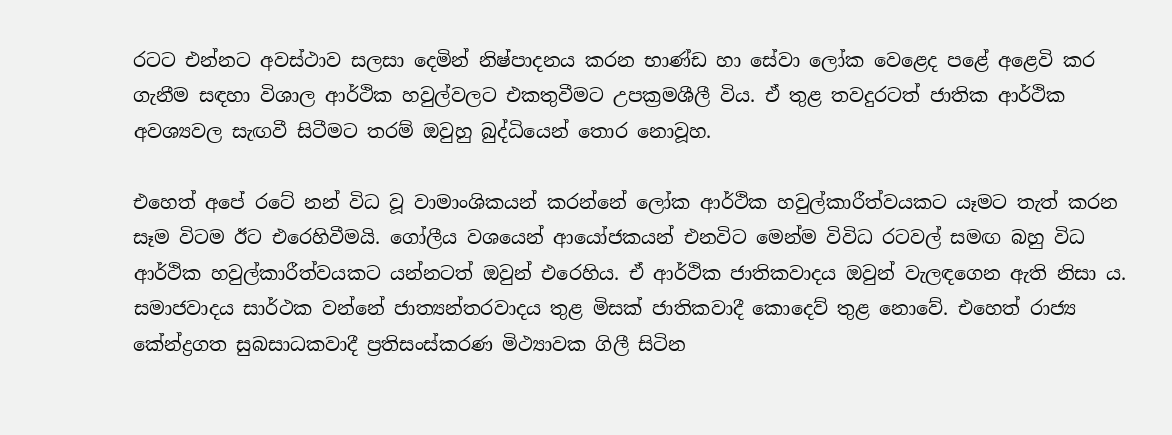රටට එන්නට අවස්ථාව සලසා දෙමින් නිෂ්පාදනය කරන භාණ්ඩ හා සේවා ලෝක වෙළෙද පළේ අළෙවි කර ගැනීම සඳහා විශාල ආර්ථික හවුල්වලට එකතුවීමට උපක්‍රමශීලී විය. ඒ තුළ තවදුරටත් ජාතික ආර්ථික අවශ්‍යවල සැඟවී සිටීමට තරම් ඔවුහු බුද්ධියෙන් තොර නොවූහ.

එහෙත් අපේ රටේ නන් විධ වූ වාමාංශිකයන් කරන්නේ ලෝක ආර්ථික හවුල්කාරීත්වයකට යෑමට තැත් කරන සෑම විටම ඊට එරෙහිවීමයි. ගෝලීය වශයෙන් ආයෝජකයන් එනවිට මෙන්ම විවිධ රටවල් සමඟ බහු විධ ආර්ථික හවුල්කාරීත්වයකට යන්නටත් ඔවුන් එරෙහිය. ඒ ආර්ථික ජාතිකවාදය ඔවුන් වැලඳගෙන ඇති නිසා ය. සමාජවාදය සාර්ථක වන්නේ ජාත්‍යන්තරවාදය තුළ මිසක් ජාතිකවාදී කොදෙව් තුළ නොවේ. එහෙත් රාජ්‍ය කේන්ද්‍රගත සුබසාධකවාදී ප්‍රතිසංස්කරණ මිථ්‍යාවක ගිලී සිටින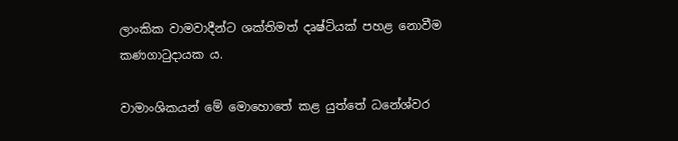ලාංකික වාමවාදීන්ට ශක්තිමත් දෘෂ්ටියක් පහළ නොවීම කණගාටුදායක ය.

වාමාංශිකයන් මේ මොහොතේ කළ යුත්තේ ධනේශ්වර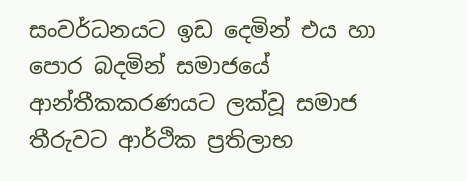සංවර්ධනයට ඉඩ දෙමින් එය හා පොර බදමින් සමාජයේ ආන්තීකකරණයට ලක්වූ සමාජ තීරුවට ආර්ථික ප්‍රතිලාභ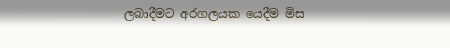ලබාදීමට අරගලයක යෙදීම මිස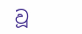වූ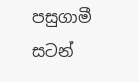පසුගාමී සටන්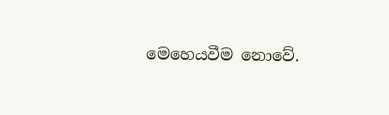මෙහෙයවීම නොවේ.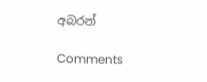අබරන්

Comments